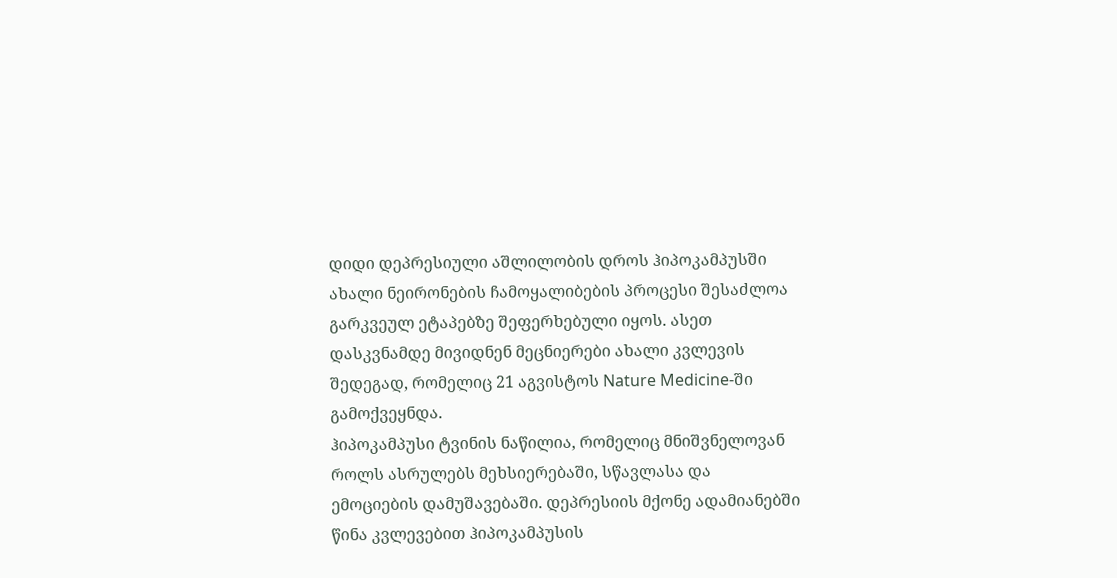დიდი დეპრესიული აშლილობის დროს ჰიპოკამპუსში ახალი ნეირონების ჩამოყალიბების პროცესი შესაძლოა გარკვეულ ეტაპებზე შეფერხებული იყოს. ასეთ დასკვნამდე მივიდნენ მეცნიერები ახალი კვლევის შედეგად, რომელიც 21 აგვისტოს Nature Medicine-ში გამოქვეყნდა.
ჰიპოკამპუსი ტვინის ნაწილია, რომელიც მნიშვნელოვან როლს ასრულებს მეხსიერებაში, სწავლასა და ემოციების დამუშავებაში. დეპრესიის მქონე ადამიანებში წინა კვლევებით ჰიპოკამპუსის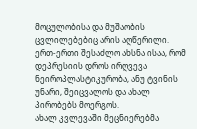მოცულობისა და მუშაობის ცვლილებებიც არის აღწერილი. ერთ-ერთი შესაძლო ახსნა ისაა, რომ დეპრესიის დროს ირღვევა ნეიროპლასტიკურობა, ანუ ტვინის უნარი, შეიცვალოს და ახალ პირობებს მოერგოს.
ახალ კვლევაში მეცნიერებმა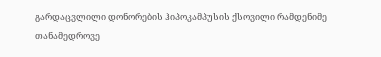გარდაცვლილი დონორების ჰიპოკამპუსის ქსოვილი რამდენიმე თანამედროვე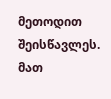მეთოდით შეისწავლეს. მათ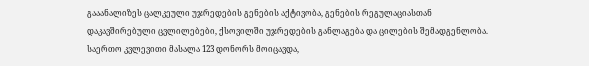გააანალიზეს ცალკეული უჯრედების გენების აქტივობა, გენების რეგულაციასთან დაკავშირებული ცვლილებები, ქსოვილში უჯრედების განლაგება და ცილების შემადგენლობა. საერთო კვლევითი მასალა 123 დონორს მოიცავდა,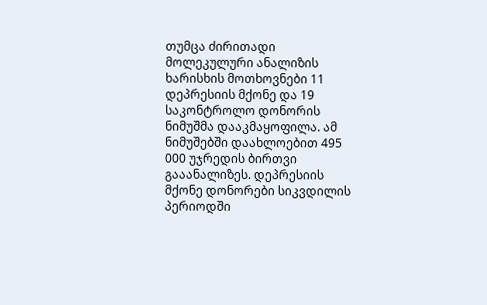თუმცა ძირითადი მოლეკულური ანალიზის ხარისხის მოთხოვნები 11 დეპრესიის მქონე და 19 საკონტროლო დონორის ნიმუშმა დააკმაყოფილა. ამ ნიმუშებში დაახლოებით 495 000 უჯრედის ბირთვი გააანალიზეს. დეპრესიის მქონე დონორები სიკვდილის პერიოდში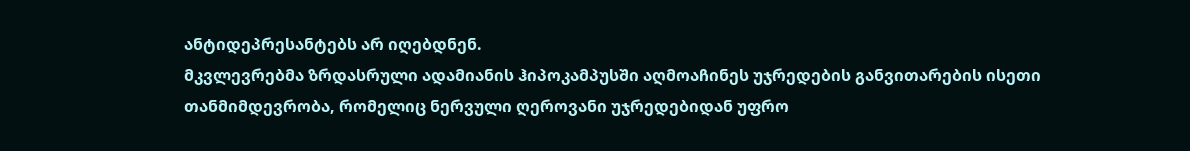ანტიდეპრესანტებს არ იღებდნენ.
მკვლევრებმა ზრდასრული ადამიანის ჰიპოკამპუსში აღმოაჩინეს უჯრედების განვითარების ისეთი თანმიმდევრობა, რომელიც ნერვული ღეროვანი უჯრედებიდან უფრო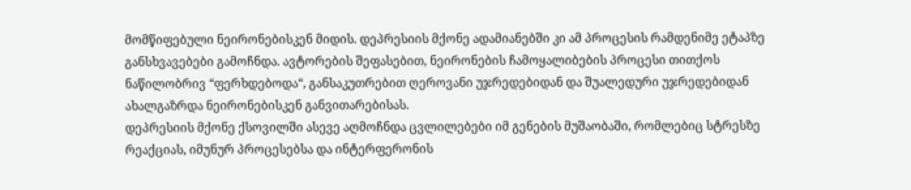მომწიფებული ნეირონებისკენ მიდის. დეპრესიის მქონე ადამიანებში კი ამ პროცესის რამდენიმე ეტაპზე განსხვავებები გამოჩნდა. ავტორების შეფასებით, ნეირონების ჩამოყალიბების პროცესი თითქოს ნაწილობრივ “ფერხდებოდა“, განსაკუთრებით ღეროვანი უჯრედებიდან და შუალედური უჯრედებიდან ახალგაზრდა ნეირონებისკენ განვითარებისას.
დეპრესიის მქონე ქსოვილში ასევე აღმოჩნდა ცვლილებები იმ გენების მუშაობაში, რომლებიც სტრესზე რეაქციას, იმუნურ პროცესებსა და ინტერფერონის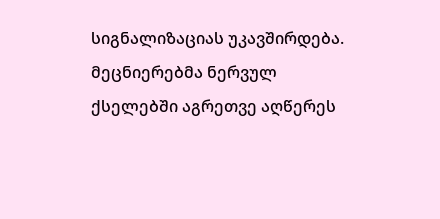სიგნალიზაციას უკავშირდება. მეცნიერებმა ნერვულ ქსელებში აგრეთვე აღწერეს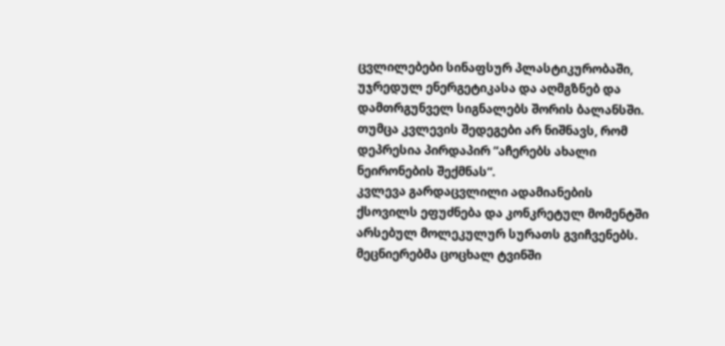ცვლილებები სინაფსურ პლასტიკურობაში, უჯრედულ ენერგეტიკასა და აღმგზნებ და დამთრგუნველ სიგნალებს შორის ბალანსში.
თუმცა კვლევის შედეგები არ ნიშნავს, რომ დეპრესია პირდაპირ “აჩერებს ახალი ნეირონების შექმნას“.
კვლევა გარდაცვლილი ადამიანების ქსოვილს ეფუძნება და კონკრეტულ მომენტში არსებულ მოლეკულურ სურათს გვიჩვენებს. მეცნიერებმა ცოცხალ ტვინში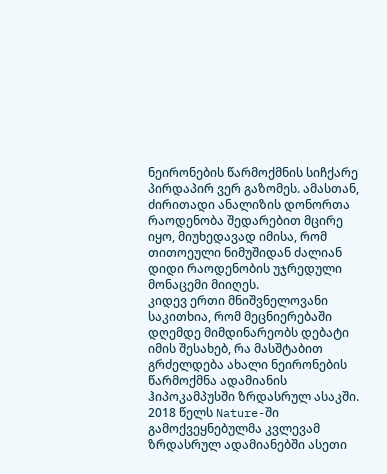ნეირონების წარმოქმნის სიჩქარე პირდაპირ ვერ გაზომეს. ამასთან, ძირითადი ანალიზის დონორთა რაოდენობა შედარებით მცირე იყო, მიუხედავად იმისა, რომ თითოეული ნიმუშიდან ძალიან დიდი რაოდენობის უჯრედული მონაცემი მიიღეს.
კიდევ ერთი მნიშვნელოვანი საკითხია, რომ მეცნიერებაში დღემდე მიმდინარეობს დებატი იმის შესახებ, რა მასშტაბით გრძელდება ახალი ნეირონების წარმოქმნა ადამიანის ჰიპოკამპუსში ზრდასრულ ასაკში. 2018 წელს Nature-ში გამოქვეყნებულმა კვლევამ ზრდასრულ ადამიანებში ასეთი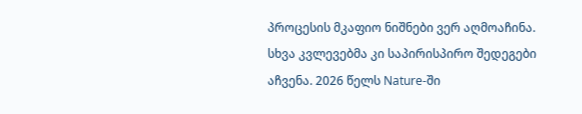პროცესის მკაფიო ნიშნები ვერ აღმოაჩინა. სხვა კვლევებმა კი საპირისპირო შედეგები აჩვენა. 2026 წელს Nature-ში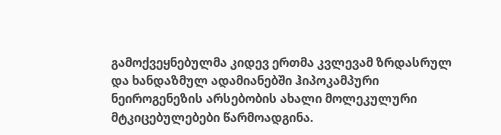გამოქვეყნებულმა კიდევ ერთმა კვლევამ ზრდასრულ და ხანდაზმულ ადამიანებში ჰიპოკამპური ნეიროგენეზის არსებობის ახალი მოლეკულური მტკიცებულებები წარმოადგინა.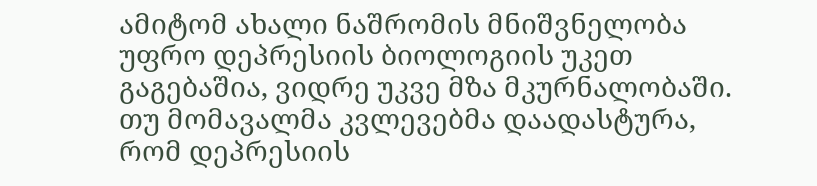ამიტომ ახალი ნაშრომის მნიშვნელობა უფრო დეპრესიის ბიოლოგიის უკეთ გაგებაშია, ვიდრე უკვე მზა მკურნალობაში. თუ მომავალმა კვლევებმა დაადასტურა, რომ დეპრესიის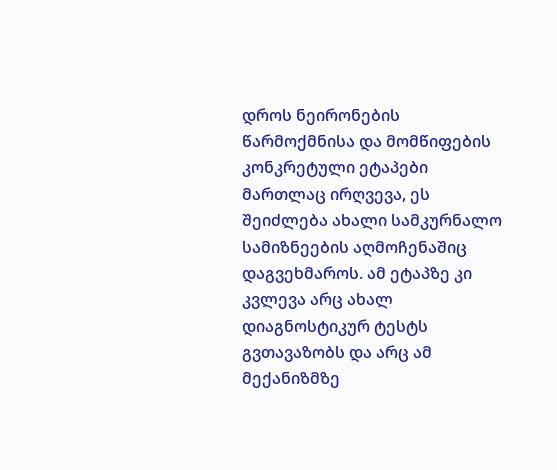დროს ნეირონების წარმოქმნისა და მომწიფების კონკრეტული ეტაპები მართლაც ირღვევა, ეს შეიძლება ახალი სამკურნალო სამიზნეების აღმოჩენაშიც დაგვეხმაროს. ამ ეტაპზე კი კვლევა არც ახალ დიაგნოსტიკურ ტესტს გვთავაზობს და არც ამ მექანიზმზე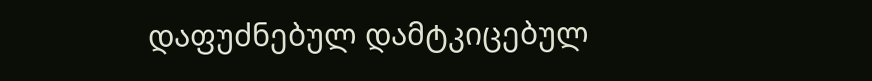დაფუძნებულ დამტკიცებულ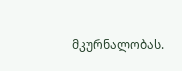მკურნალობას.